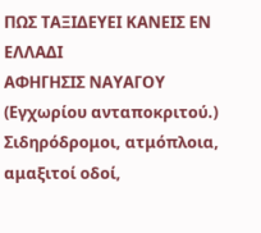ΠΩΣ ΤΑΞΙΔΕΥΕΙ ΚΑΝΕΙΣ ΕΝ ΕΛΛΑΔΙ
ΑΦΗΓΗΣΙΣ ΝΑΥΑΓΟΥ
(Εγχωρίου ανταποκριτού.)
Σιδηρόδρομοι, ατμόπλοια, αμαξιτοί οδοί,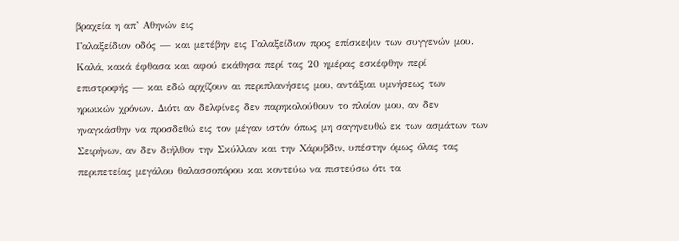βραχεία η απ’ Αθηνών εις
Γαλαξείδιον οδός — και μετέβην εις Γαλαξείδιον προς επίσκεψιν των συγγενών μου.
Καλά, κακά έφθασα και αφού εκάθησα περί τας 20 ημέρας εσκέφθην περί
επιστροφής — και εδώ αρχίζουν αι περιπλανήσεις μου, αντάξιαι υμνήσεως των
ηρωικών χρόνων. Διότι αν δελφίνες δεν παρηκολούθουν το πλοίον μου, αν δεν
ηναγκάσθην να προσδεθώ εις τον μέγαν ιστόν όπως μη σαγηνευθώ εκ των ασμάτων των
Σειρήνων, αν δεν διήλθον την Σκύλλαν και την Χάρυβδιν, υπέστην όμως όλας τας
περιπετείας μεγάλου θαλασσοπόρου και κοντεύω να πιστεύσω ότι τα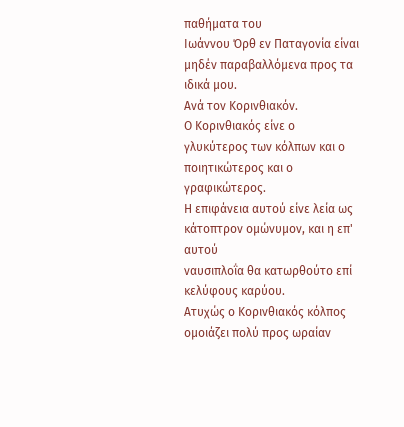παθήματα του
Ιωάννου Όρθ εν Παταγονία είναι μηδέν παραβαλλόμενα προς τα ιδικά μου.
Ανά τον Κορινθιακόν.
Ο Κορινθιακός είνε ο γλυκύτερος των κόλπων και ο ποιητικώτερος και ο
γραφικώτερος.
Η επιφάνεια αυτού είνε λεία ως κάτοπτρον ομώνυμον, και η επ' αυτού
ναυσιπλοΐα θα κατωρθούτο επί κελύφους καρύου.
Ατυχώς ο Κορινθιακός κόλπος ομοιάζει πολύ προς ωραίαν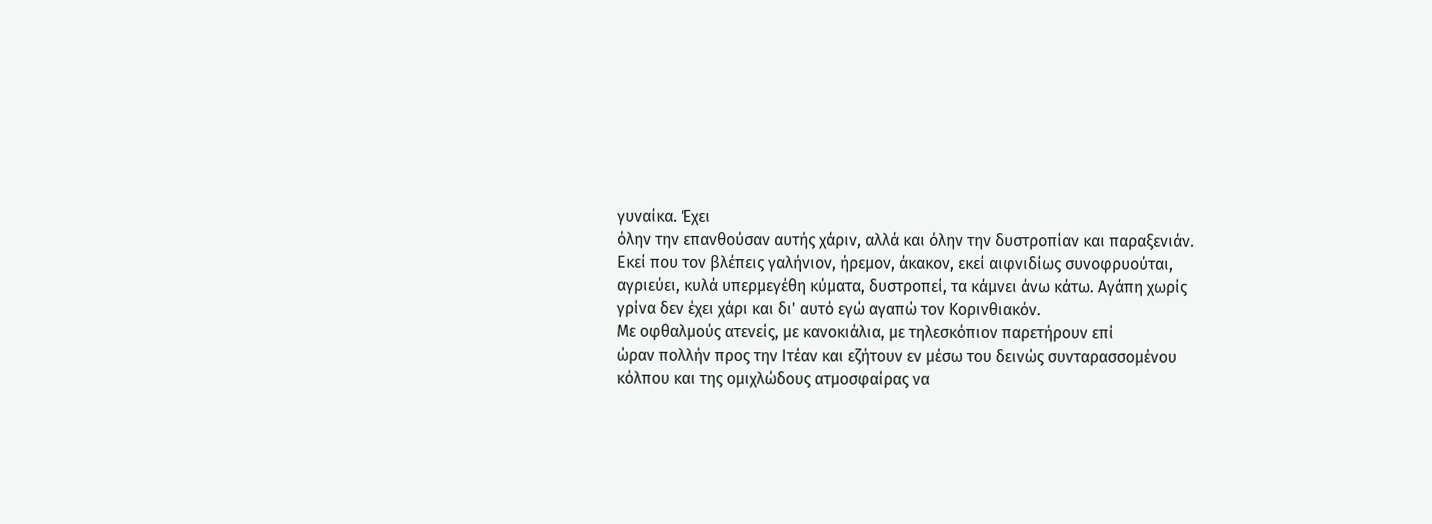γυναίκα. Έχει
όλην την επανθούσαν αυτής χάριν, αλλά και όλην την δυστροπίαν και παραξενιάν.
Εκεί που τον βλέπεις γαλήνιον, ήρεμον, άκακον, εκεί αιφνιδίως συνοφρυούται,
αγριεύει, κυλά υπερμεγέθη κύματα, δυστροπεί, τα κάμνει άνω κάτω. Αγάπη χωρίς
γρίνα δεν έχει χάρι και δι' αυτό εγώ αγαπώ τον Κορινθιακόν.
Με οφθαλμούς ατενείς, με κανοκιάλια, με τηλεσκόπιον παρετήρουν επί
ώραν πολλήν προς την Ιτέαν και εζήτουν εν μέσω του δεινώς συνταρασσομένου
κόλπου και της ομιχλώδους ατμοσφαίρας να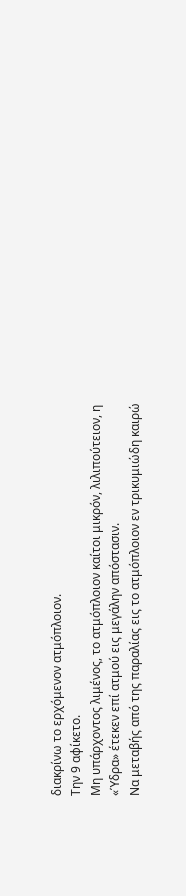διακρίνω το ερχόμενον ατμόπλοιον.
Την 9 αφίκετο.
Μη υπάρχοντος λιμένος, το ατμόπλοιον καίτοι μικρόν, λιλιπούτειον, η
«Ύδρα» έτεκεν επί ατμού εις μεγάλην απόστασιν.
Να μεταβής από της παραλίας εις το ατμόπλοιον εν τρικυμιώδη καιρώ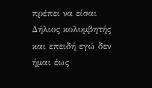πρέπει να είσαι Δήλιος κολυμβητής και επειδή εγώ δεν ήμαι έως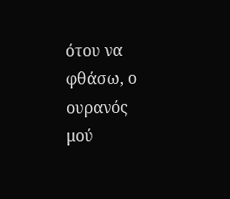ότου να φθάσω, ο
ουρανός μού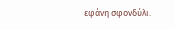εφάνη σφονδύλι.